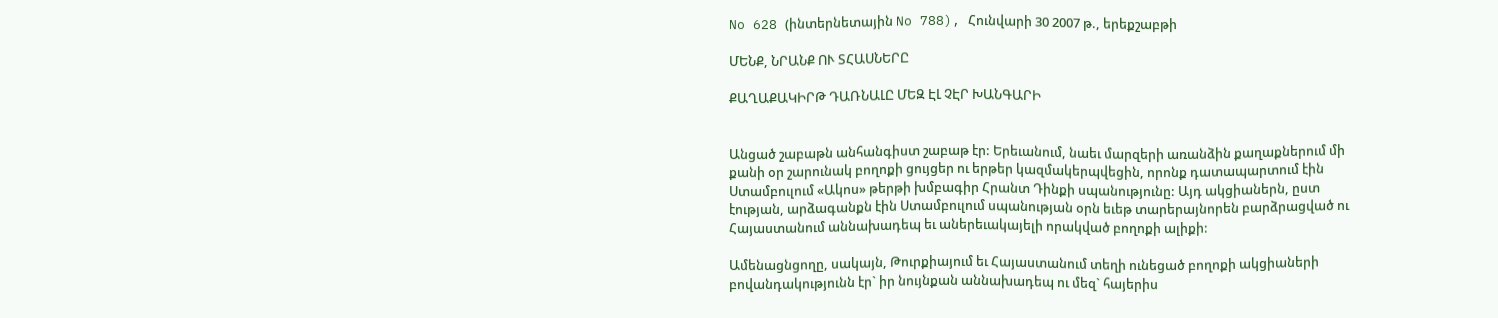No 628 (ինտերնետային No 788), Հունվարի 30 2007 թ., երեքշաբթի

ՄԵՆՔ, ՆՐԱՆՔ ՈՒ ՏՀԱՍՆԵՐԸ

ՔԱՂԱՔԱԿԻՐԹ ԴԱՌՆԱԼԸ ՄԵԶ ԷԼ ՉԷՐ ԽԱՆԳԱՐԻ


Անցած շաբաթն անհանգիստ շաբաթ էր: Երեւանում, նաեւ մարզերի առանձին քաղաքներում մի քանի օր շարունակ բողոքի ցույցեր ու երթեր կազմակերպվեցին, որոնք դատապարտում էին Ստամբուլում «Ակոս» թերթի խմբագիր Հրանտ Դինքի սպանությունը: Այդ ակցիաներն, ըստ էության, արձագանքն էին Ստամբուլում սպանության օրն եւեթ տարերայնորեն բարձրացված ու Հայաստանում աննախադեպ եւ աներեւակայելի որակված բողոքի ալիքի:

Ամենացնցողը, սակայն, Թուրքիայում եւ Հայաստանում տեղի ունեցած բողոքի ակցիաների բովանդակությունն էր` իր նույնքան աննախադեպ ու մեզ` հայերիս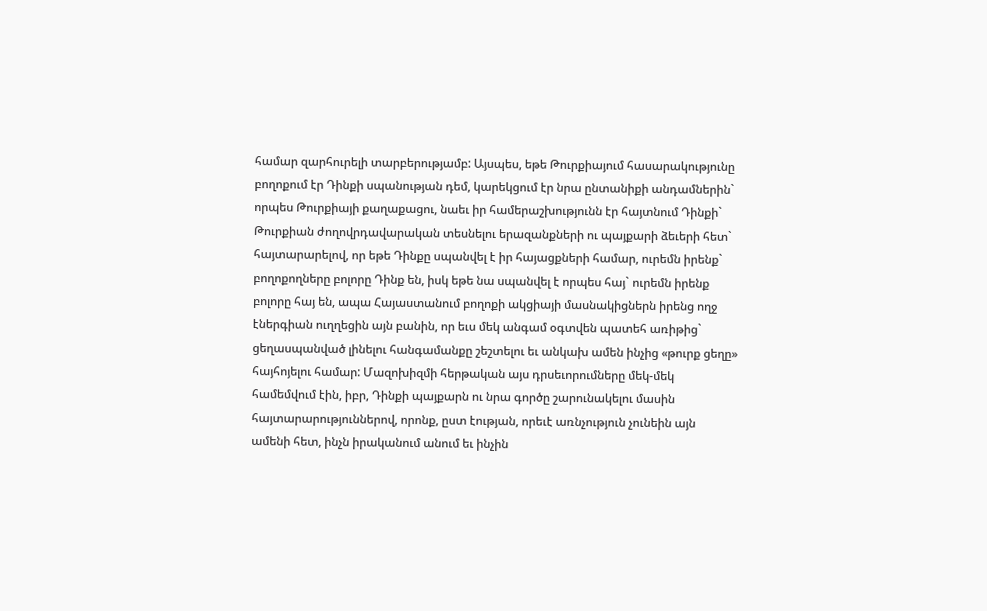համար զարհուրելի տարբերությամբ: Այսպես, եթե Թուրքիայում հասարակությունը բողոքում էր Դինքի սպանության դեմ, կարեկցում էր նրա ընտանիքի անդամներին` որպես Թուրքիայի քաղաքացու, նաեւ իր համերաշխությունն էր հայտնում Դինքի` Թուրքիան ժողովրդավարական տեսնելու երազանքների ու պայքարի ձեւերի հետ` հայտարարելով, որ եթե Դինքը սպանվել է իր հայացքների համար, ուրեմն իրենք` բողոքողները բոլորը Դինք են, իսկ եթե նա սպանվել է որպես հայ` ուրեմն իրենք բոլորը հայ են, ապա Հայաստանում բողոքի ակցիայի մասնակիցներն իրենց ողջ էներգիան ուղղեցին այն բանին, որ եւս մեկ անգամ օգտվեն պատեհ առիթից` ցեղասպանված լինելու հանգամանքը շեշտելու եւ անկախ ամեն ինչից «թուրք ցեղը» հայհոյելու համար: Մազոխիզմի հերթական այս դրսեւորումները մեկ-մեկ համեմվում էին, իբր, Դինքի պայքարն ու նրա գործը շարունակելու մասին հայտարարություններով, որոնք, ըստ էության, որեւէ առնչություն չունեին այն ամենի հետ, ինչն իրականում անում եւ ինչին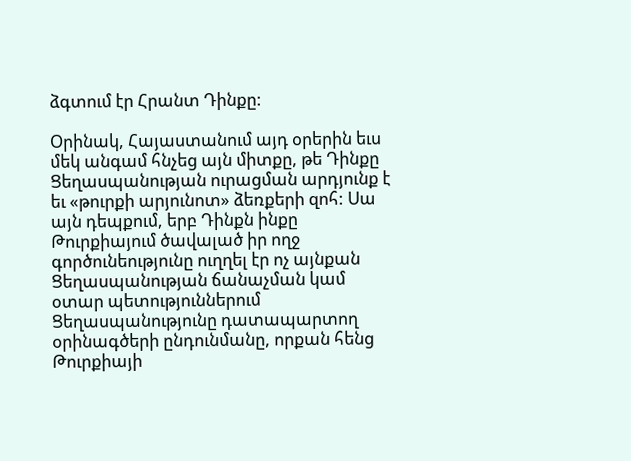ձգտում էր Հրանտ Դինքը:

Օրինակ, Հայաստանում այդ օրերին եւս մեկ անգամ հնչեց այն միտքը, թե Դինքը Ցեղասպանության ուրացման արդյունք է եւ «թուրքի արյունոտ» ձեռքերի զոհ: Սա այն դեպքում, երբ Դինքն ինքը Թուրքիայում ծավալած իր ողջ գործունեությունը ուղղել էր ոչ այնքան Ցեղասպանության ճանաչման կամ օտար պետություններում Ցեղասպանությունը դատապարտող օրինագծերի ընդունմանը, որքան հենց Թուրքիայի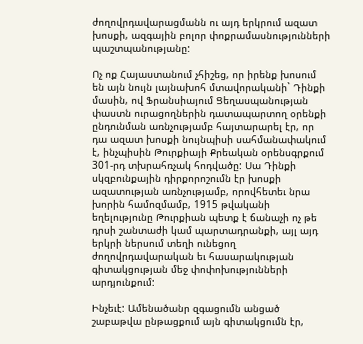ժողովրդավարացմանն ու այդ երկրում ազատ խոսքի, ազգային բոլոր փոքրամասնությունների պաշտպանությանը:

Ոչ ոք Հայաստանում չհիշեց, որ իրենք խոսում են այն նույն լայնախոհ մտավորականի` Դինքի մասին, ով Ֆրանսիայում Ցեղասպանության փաստն ուրացողներին դատապարտող օրենքի ընդունման առնչությամբ հայտարարել էր, որ դա ազատ խոսքի նույնպիսի սահմանափակում է, ինչպիսին Թուրքիայի Քրեական օրենսգրքում 301-րդ տխրահռչակ հոդվածը: Սա Դինքի սկզբունքային դիրքորոշումն էր խոսքի ազատության առնչությամբ, որովհետեւ նրա խորին համոզմամբ, 1915 թվականի եղելությունը Թուրքիան պետք է ճանաչի ոչ թե դրսի շանտաժի կամ պարտադրանքի, այլ այդ երկրի ներսում տեղի ունեցող ժողովրդավարական եւ հասարակության գիտակցության մեջ փոփոխությունների արդյունքում:

Ինչեւէ: Ամենածանր զգացումն անցած շաբաթվա ընթացքում այն գիտակցումն էր,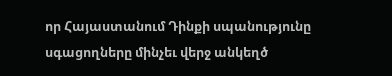որ Հայաստանում Դինքի սպանությունը սգացողները մինչեւ վերջ անկեղծ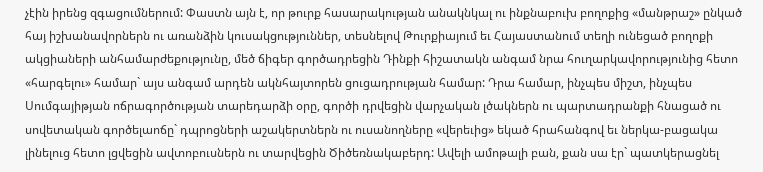չէին իրենց զգացումներում: Փաստն այն է, որ թուրք հասարակության անակնկալ ու ինքնաբուխ բողոքից «մանթրաշ» ընկած հայ իշխանավորներն ու առանձին կուսակցություններ, տեսնելով Թուրքիայում եւ Հայաստանում տեղի ունեցած բողոքի ակցիաների անհամարժեքությունը, մեծ ճիգեր գործադրեցին Դինքի հիշատակն անգամ նրա հուղարկավորությունից հետո «հարգելու» համար` այս անգամ արդեն ակնհայտորեն ցուցադրության համար: Դրա համար, ինչպես միշտ, ինչպես Սումգայիթյան ոճրագործության տարեդարձի օրը, գործի դրվեցին վարչական լծակներն ու պարտադրանքի հնացած ու սովետական գործելաոճը` դպրոցների աշակերտներն ու ուսանողները «վերեւից» եկած հրահանգով եւ ներկա-բացակա լինելուց հետո լցվեցին ավտոբուսներն ու տարվեցին Ծիծեռնակաբերդ: Ավելի ամոթալի բան, քան սա էր` պատկերացնել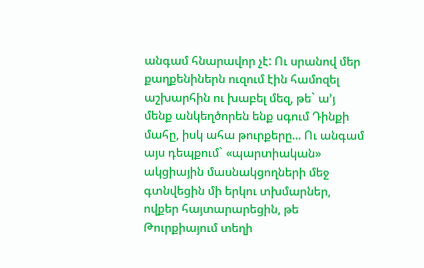անգամ հնարավոր չէ: Ու սրանով մեր քաղքենիներն ուզում էին համոզել աշխարհին ու խաբել մեզ, թե` ա’յ մենք անկեղծորեն ենք սգում Դինքի մահը, իսկ ահա թուրքերը... Ու անգամ այս դեպքում` «պարտիական» ակցիային մասնակցողների մեջ գտնվեցին մի երկու տխմարներ, ովքեր հայտարարեցին, թե Թուրքիայում տեղի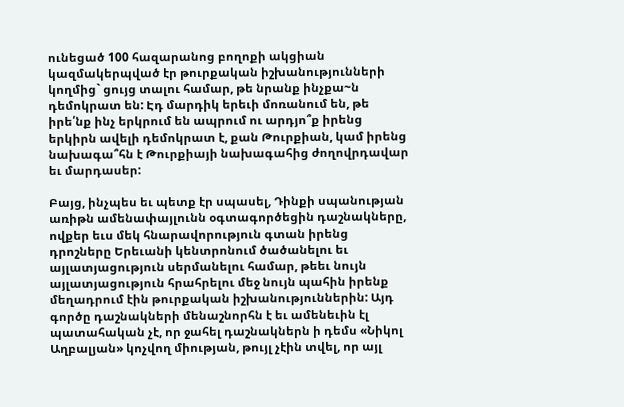ունեցած 100 հազարանոց բողոքի ակցիան կազմակերպված էր թուրքական իշխանությունների կողմից` ցույց տալու համար, թե նրանք ինչքա~ն դեմոկրատ են: Էդ մարդիկ երեւի մոռանում են, թե իրե՛նք ինչ երկրում են ապրում ու արդյո՞ք իրենց երկիրն ավելի դեմոկրատ է, քան Թուրքիան, կամ իրենց նախագա՞հն է Թուրքիայի նախագահից ժողովրդավար եւ մարդասեր:

Բայց, ինչպես եւ պետք էր սպասել, Դինքի սպանության առիթն ամենափայլունն օգտագործեցին դաշնակները, ովքեր եւս մեկ հնարավորություն գտան իրենց դրոշները Երեւանի կենտրոնում ծածանելու եւ այլատյացություն սերմանելու համար, թեեւ նույն այլատյացություն հրահրելու մեջ նույն պահին իրենք մեղադրում էին թուրքական իշխանություններին: Այդ գործը դաշնակների մենաշնորհն է եւ ամենեւին էլ պատահական չէ, որ ջահել դաշնակներն ի դեմս «Նիկոլ Աղբալյան» կոչվող միության, թույլ չէին տվել, որ այլ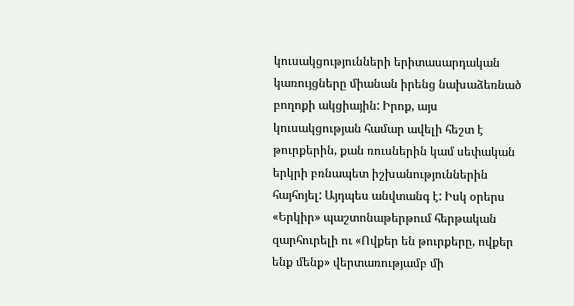կուսակցությունների երիտասարդական կառույցները միանան իրենց նախաձեռնած բողոքի ակցիային: Իրոք, այս կուսակցության համար ավելի հեշտ է թուրքերին, քան ռուսներին կամ սեփական երկրի բռնապետ իշխանություններին հայհոյել: Այդպես անվտանգ է: Իսկ օրերս «Երկիր» պաշտոնաթերթում հերթական զարհուրելի ու «Ովքեր են թուրքերը, ովքեր ենք մենք» վերտառությամբ մի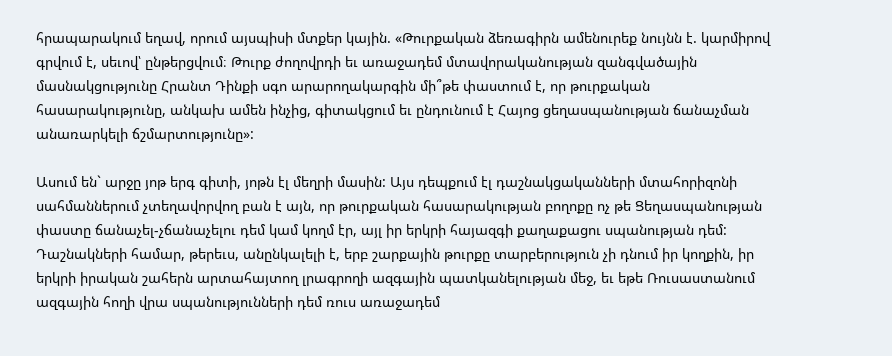հրապարակում եղավ, որում այսպիսի մտքեր կային. «Թուրքական ձեռագիրն ամենուրեք նույնն է. կարմիրով գրվում է, սեւով՝ ընթերցվում։ Թուրք ժողովրդի եւ առաջադեմ մտավորականության զանգվածային մասնակցությունը Հրանտ Դինքի սգո արարողակարգին մի՞թե փաստում է, որ թուրքական հասարակությունը, անկախ ամեն ինչից, գիտակցում եւ ընդունում է Հայոց ցեղասպանության ճանաչման անառարկելի ճշմարտությունը»:

Ասում են` արջը յոթ երգ գիտի, յոթն էլ մեղրի մասին: Այս դեպքում էլ դաշնակցականների մտահորիզոնի սահմաններում չտեղավորվող բան է այն, որ թուրքական հասարակության բողոքը ոչ թե Ցեղասպանության փաստը ճանաչել-չճանաչելու դեմ կամ կողմ էր, այլ իր երկրի հայազգի քաղաքացու սպանության դեմ: Դաշնակների համար, թերեւս, անընկալելի է, երբ շարքային թուրքը տարբերություն չի դնում իր կողքին, իր երկրի իրական շահերն արտահայտող լրագրողի ազգային պատկանելության մեջ, եւ եթե Ռուսաստանում ազգային հողի վրա սպանությունների դեմ ռուս առաջադեմ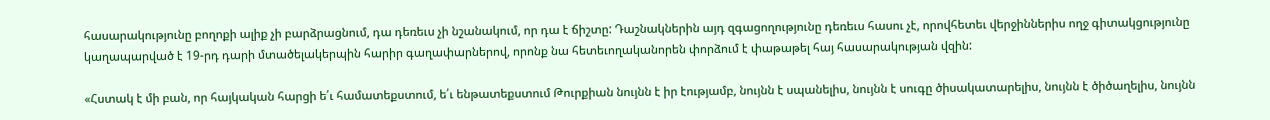հասարակությունը բողոքի ալիք չի բարձրացնում, դա դեռեւս չի նշանակում, որ դա է ճիշտը: Դաշնակներին այդ զգացողությունը դեռեւս հասու չէ, որովհետեւ վերջիններիս ողջ գիտակցությունը կաղապարված է 19-րդ դարի մտածելակերպին հարիր գաղափարներով, որոնք նա հետեւողականորեն փորձում է փաթաթել հայ հասարակության վզին:

«Հստակ է մի բան, որ հայկական հարցի ե՛ւ համատեքստում, ե՛ւ ենթատեքստում Թուրքիան նույնն է իր էությամբ, նույնն է սպանելիս, նույնն է սուգը ծիսակատարելիս, նույնն է ծիծաղելիս, նույնն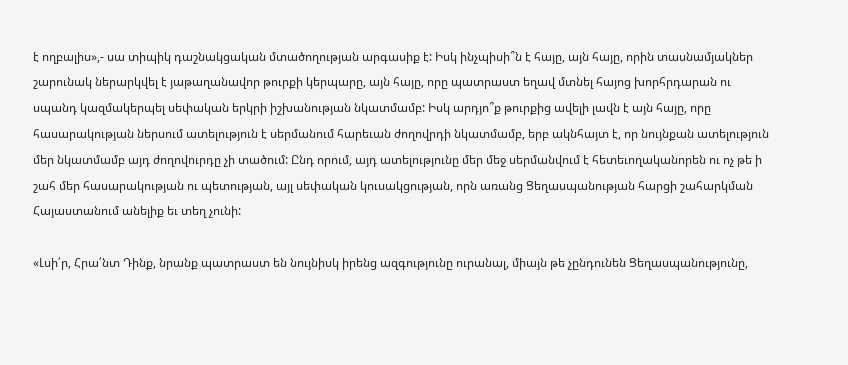է ողբալիս»,- սա տիպիկ դաշնակցական մտածողության արգասիք է: Իսկ ինչպիսի՞ն է հայը, այն հայը, որին տասնամյակներ շարունակ ներարկվել է յաթաղանավոր թուրքի կերպարը, այն հայը, որը պատրաստ եղավ մտնել հայոց խորհրդարան ու սպանդ կազմակերպել սեփական երկրի իշխանության նկատմամբ: Իսկ արդյո՞ք թուրքից ավելի լավն է այն հայը, որը հասարակության ներսում ատելություն է սերմանում հարեւան ժողովրդի նկատմամբ, երբ ակնհայտ է, որ նույնքան ատելություն մեր նկատմամբ այդ ժողովուրդը չի տածում: Ընդ որում, այդ ատելությունը մեր մեջ սերմանվում է հետեւողականորեն ու ոչ թե ի շահ մեր հասարակության ու պետության, այլ սեփական կուսակցության, որն առանց Ցեղասպանության հարցի շահարկման Հայաստանում անելիք եւ տեղ չունի:

«Լսի՛ր, Հրա՛նտ Դինք, նրանք պատրաստ են նույնիսկ իրենց ազգությունը ուրանալ, միայն թե չընդունեն Ցեղասպանությունը,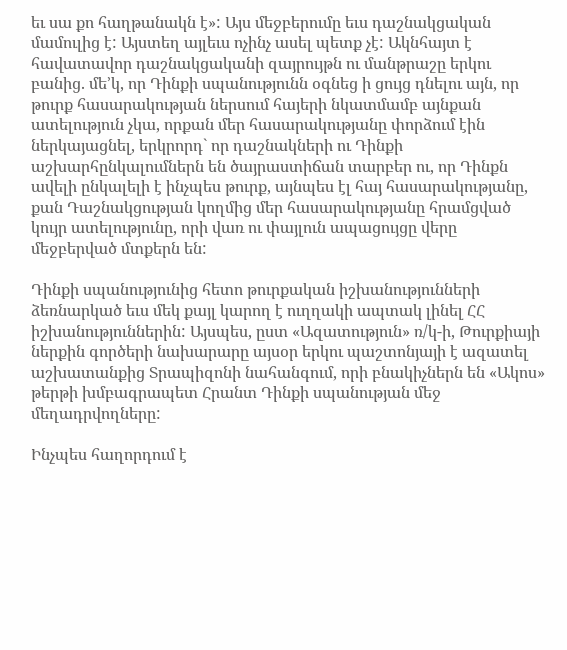եւ սա քո հաղթանակն է»: Այս մեջբերումը եւս դաշնակցական մամուլից է: Այստեղ այլեւս ոչինչ ասել պետք չէ: Ակնհայտ է հավատավոր դաշնակցականի զայրույթն ու մանթրաշը երկու բանից. մե’կ, որ Դինքի սպանությունն օգնեց ի ցույց դնելու այն, որ թուրք հասարակության ներսում հայերի նկատմամբ այնքան ատելություն չկա, որքան մեր հասարակությանը փորձում էին ներկայացնել, երկրորդ` որ դաշնակների ու Դինքի աշխարհընկալումներն են ծայրաստիճան տարբեր ու, որ Դինքն ավելի ընկալելի է ինչպես թուրք, այնպես էլ հայ հասարակությանը, քան Դաշնակցության կողմից մեր հասարակությանը հրամցված կույր ատելությունը, որի վառ ու փայլուն ապացույցը վերը մեջբերված մտքերն են:

Դինքի սպանությունից հետո թուրքական իշխանությունների ձեռնարկած եւս մեկ քայլ կարող է ուղղակի ապտակ լինել ՀՀ իշխանություններին: Այսպես, ըստ «Ազատություն» ռ/կ-ի, Թուրքիայի ներքին գործերի նախարարը այսօր երկու պաշտոնյայի է ազատել աշխատանքից Տրապիզոնի նահանգում, որի բնակիչներն են «Ակոս» թերթի խմբագրապետ Հրանտ Դինքի սպանության մեջ մեղադրվողները:

Ինչպես հաղորդում է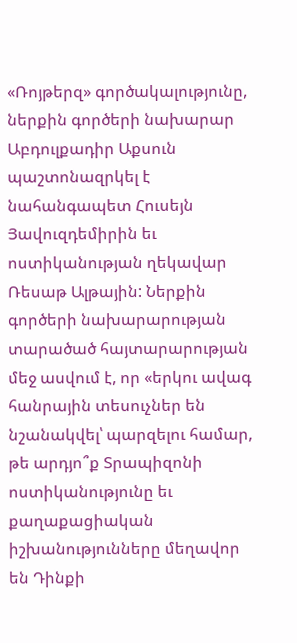«Ռոյթերզ» գործակալությունը, ներքին գործերի նախարար Աբդուլքադիր Աքսուն պաշտոնազրկել է նահանգապետ Հուսեյն Յավուզդեմիրին եւ ոստիկանության ղեկավար Ռեսաթ Ալթային: Ներքին գործերի նախարարության տարածած հայտարարության մեջ ասվում է, որ «երկու ավագ հանրային տեսուչներ են նշանակվել՝ պարզելու համար, թե արդյո՞ք Տրապիզոնի ոստիկանությունը եւ քաղաքացիական իշխանությունները մեղավոր են Դինքի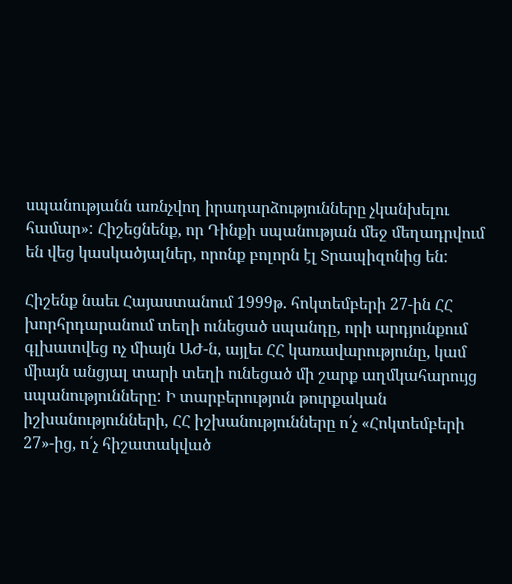սպանությանն առնչվող իրադարձությունները չկանխելու համար»: Հիշեցնենք, որ Դինքի սպանության մեջ մեղադրվում են վեց կասկածյալներ, որոնք բոլորն էլ Տրապիզոնից են:

Հիշենք նաեւ Հայաստանում 1999թ. հոկտեմբերի 27-ին ՀՀ խորհրդարանում տեղի ունեցած սպանդը, որի արդյունքում գլխատվեց ոչ միայն ԱԺ-ն, այլեւ ՀՀ կառավարությունը, կամ միայն անցյալ տարի տեղի ունեցած մի շարք աղմկահարույց սպանությունները: Ի տարբերություն թուրքական իշխանությունների, ՀՀ իշխանությունները ո՛չ «Հոկտեմբերի 27»-ից, ո՛չ հիշատակված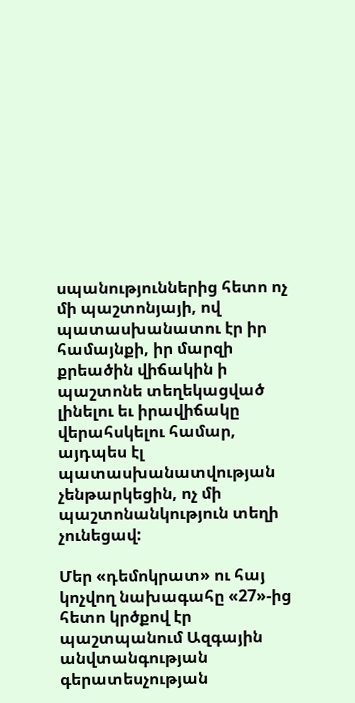սպանություններից հետո ոչ մի պաշտոնյայի, ով պատասխանատու էր իր համայնքի, իր մարզի քրեածին վիճակին ի պաշտոնե տեղեկացված լինելու եւ իրավիճակը վերահսկելու համար, այդպես էլ պատասխանատվության չենթարկեցին, ոչ մի պաշտոնանկություն տեղի չունեցավ:

Մեր «դեմոկրատ» ու հայ կոչվող նախագահը «27»-ից հետո կրծքով էր պաշտպանում Ազգային անվտանգության գերատեսչության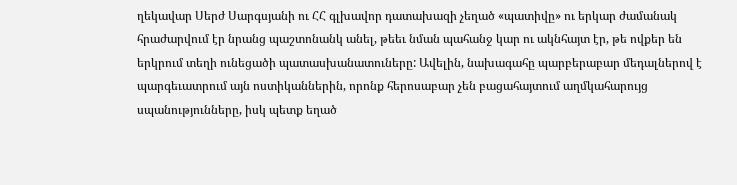ղեկավար Սերժ Սարգսյանի ու ՀՀ գլխավոր դատախազի չեղած «պատիվը» ու երկար ժամանակ հրաժարվում էր նրանց պաշտոնանկ անել, թեեւ նման պահանջ կար ու ակնհայտ էր, թե ովքեր են երկրում տեղի ունեցածի պատասխանատուները: Ավելին, նախագահը պարբերաբար մեդալներով է պարգեւատրում այն ոստիկաններին, որոնք հերոսաբար չեն բացահայտում աղմկահարույց սպանությունները, իսկ պետք եղած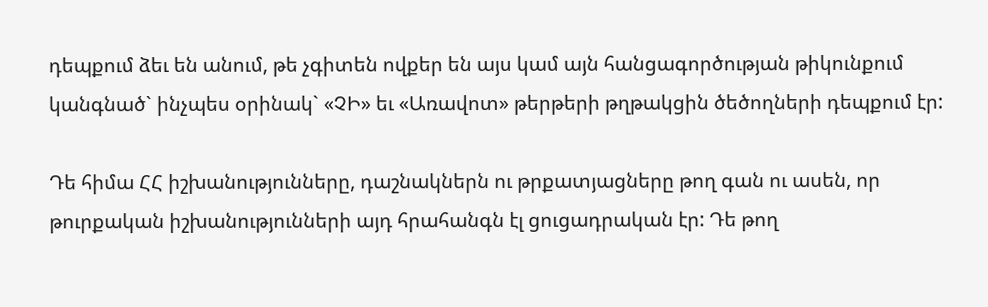դեպքում ձեւ են անում, թե չգիտեն ովքեր են այս կամ այն հանցագործության թիկունքում կանգնած` ինչպես օրինակ` «ՉԻ» եւ «Առավոտ» թերթերի թղթակցին ծեծողների դեպքում էր:

Դե հիմա ՀՀ իշխանությունները, դաշնակներն ու թրքատյացները թող գան ու ասեն, որ թուրքական իշխանությունների այդ հրահանգն էլ ցուցադրական էր: Դե թող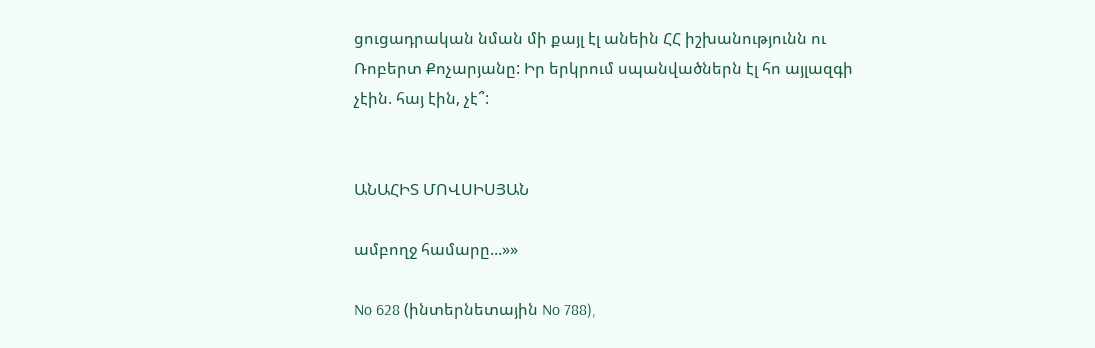ցուցադրական նման մի քայլ էլ անեին ՀՀ իշխանությունն ու Ռոբերտ Քոչարյանը: Իր երկրում սպանվածներն էլ հո այլազգի չէին. հայ էին, չէ՞:


ԱՆԱՀԻՏ ՄՈՎՍԻՍՅԱՆ

ամբողջ համարը...»»

No 628 (ինտերնետային No 788),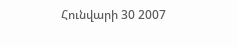Հունվարի 30 2007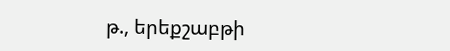թ., երեքշաբթի